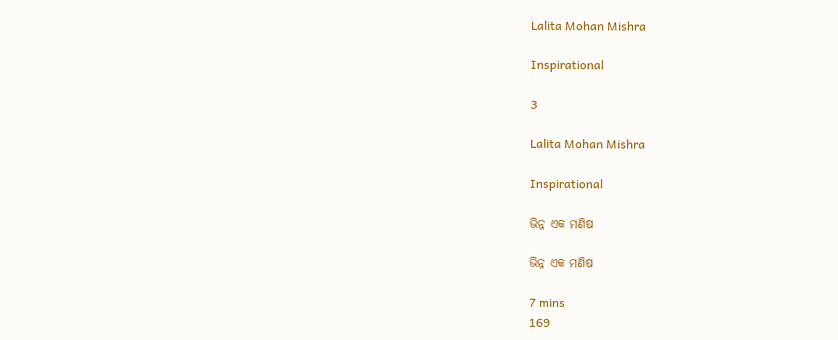Lalita Mohan Mishra

Inspirational

3

Lalita Mohan Mishra

Inspirational

ଭିନ୍ନ ଏକ ମଣିଷ

ଭିନ୍ନ ଏକ ମଣିଷ

7 mins
169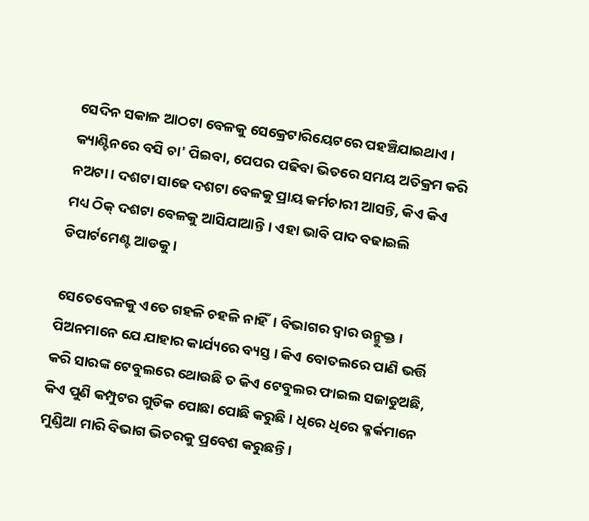ସେଦିନ ସକାଳ ଆଠଟା ବେଳକୁ ସେକ୍ରେଟାରିୟେଟରେ ପହଞ୍ଚିଯାଇଥାଏ । କ୍ୟାଣ୍ଟିନରେ ବସି ଚା' ପିଇବା, ପେପର ପଢିବା ଭିତରେ ସମୟ ଅତିକ୍ରମ କରି ନଅଟା । ଦଶଟା ସାଢେ ଦଶଟା ବେଳକୁ ପ୍ରାୟ କର୍ମଚାରୀ ଆସନ୍ତି, କିଏ କିଏ ମଧ୍ୟ ଠିକ୍ ଦଶଟା ବେଳକୁ ଆସିଯାଆନ୍ତି । ଏହା ଭାବି ପାଦ ବଢାଇଲି ଡିପାର୍ଟମେଣ୍ଟ ଆଡକୁ ।

ସେତେବେଳକୁ ଏତେ ଗହଳି ଚହଳି ନାହିଁ। ବିଭାଗର ଦ୍ବାର ଉନ୍ମୁକ୍ତ । ପିଅନମାନେ ଯେ ଯାହାର କାର୍ଯ୍ୟରେ ବ୍ୟସ୍ତ । କିଏ ବୋତଲରେ ପାଣି ଭର୍ତ୍ତି କରି ସାରଙ୍କ ଟେବୁଲରେ ଥୋଉଛି ତ କିଏ ଟେବୁଲର ଫାଇଲ ସଜାଡୁଅଛି, କିଏ ପୁଣି କମ୍ପୁଟର ଗୁଡିକ ପୋଛା ପୋଛି କରୁଛି । ଧିରେ ଧିରେ କ୍ଳର୍କମାନେ ମୁଣ୍ଡିଆ ମାରି ବିଭାଗ ଭିତରକୁ ପ୍ରବେଶ କରୁଛନ୍ତି ।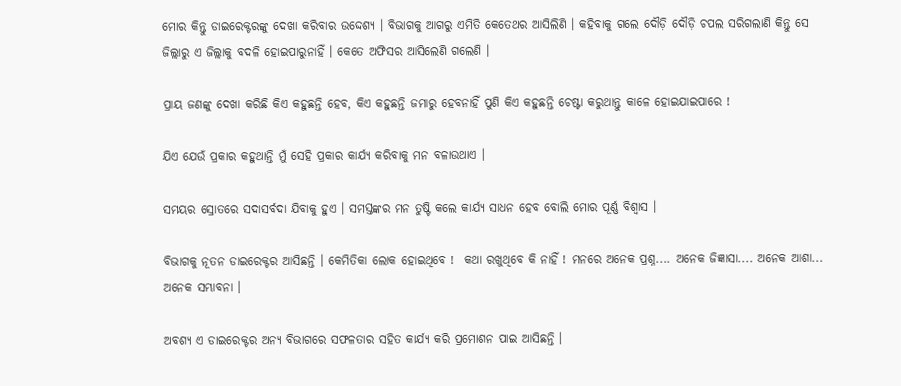ମୋର କିନ୍ତୁ ଡାଇରେକ୍ଟରଙ୍କୁ ଦେଖା କରିବାର ଉଦ୍ଦେଶ୍ୟ । ବିଭାଗକୁ ଆଗରୁ ଏମିତି କେତେଥର ଆସିଲିଣି । କହିବାକୁ ଗଲେ ଦୌଡ଼ି ଦୌଡ଼ି ଚପଲ ସରିଗଲାଣି କିନ୍ତୁ ସେ ଜିଲ୍ଲାରୁ ଏ ଜିଲ୍ଲାକୁ ବଦଳି ହୋଇପାରୁନାହିଁ । କେତେ ଅଫିସର ଆସିଲେଣି ଗଲେଣି ।

ପ୍ରାୟ ଜଣଙ୍କୁ ଦେଖା କରିଛି କିଏ କହୁଛନ୍ତି ହେବ, କିଏ କହୁଛନ୍ତି ଜମାରୁ ହେବନାହିଁ ପୁଣି କିଏ କହୁଛନ୍ତି ଚେଷ୍ଟା କରୁଥାନ୍ତୁ କାଳେ ହୋଇଯାଇପାରେ !

ଯିଏ ଯେଉଁ ପ୍ରକାର କହୁଥାନ୍ତି ମୁଁ ସେହି ପ୍ରକାର କାର୍ଯ୍ୟ କରିବାକୁ ମନ ବଳାଉଥାଏ ।

ସମୟର ସ୍ରୋତରେ ସଦାସର୍ବଦା ଯିବାକୁ ହୁଏ । ସମସ୍ତଙ୍କର ମନ ତୁଷ୍ଟି କଲେ କାର୍ଯ୍ୟ ସାଧନ ହେବ ବୋଲି ମୋର ପୂର୍ଣ୍ଣ ବିଶ୍ବାସ ।

ବିଭାଗକୁ ନୂତନ ଡାଇରେକ୍ଟର ଆସିଛନ୍ତି । କେମିତିକା ଲୋକ ହୋଇଥିବେ !  କଥା ରଖୁଥିବେ କି ନାହିଁ ! ମନରେ ଅନେକ ପ୍ରଶ୍ନ.... ଅନେକ ଜିଜ୍ଞାସା.... ଅନେକ ଆଶା... ଅନେକ ସମ୍ଭାବନା ।

ଅବଶ୍ୟ ଏ ଡାଇରେକ୍ଟର ଅନ୍ୟ ବିଭାଗରେ ସଫଳତାର ସହିତ କାର୍ଯ୍ଯ କରି ପ୍ରମୋଶନ ପାଇ ଆସିଛନ୍ତି ।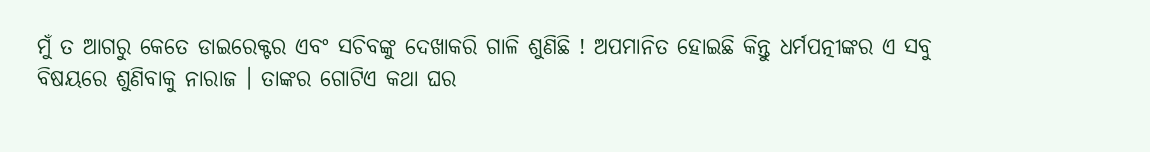ମୁଁ ତ ଆଗରୁ କେତେ ଡାଇରେକ୍ଟର ଏବଂ ସଚିବଙ୍କୁ ଦେଖାକରି ଗାଳି ଶୁଣିଛି ! ଅପମାନିତ ହୋଇଛି କିନ୍ତୁ ଧର୍ମପତ୍ନୀଙ୍କର ଏ ସବୁ ବିଷୟରେ ଶୁଣିବାକୁ ନାରାଜ । ତାଙ୍କର ଗୋଟିଏ କଥା ଘର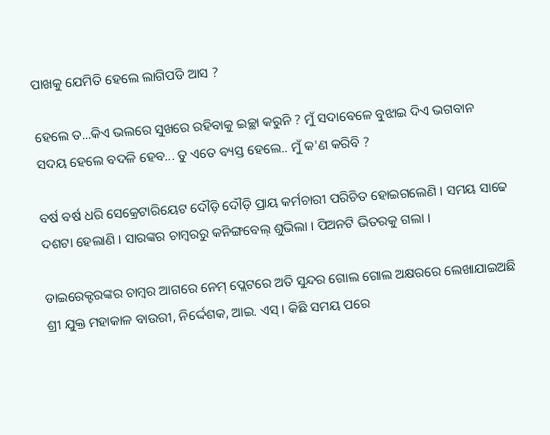ପାଖକୁ ଯେମିତି ହେଲେ ଲାଗିପଡି ଆସ ?

ହେଲେ ତ...କିଏ ଭଲରେ ସୁଖରେ ରହିବାକୁ ଇଚ୍ଛା କରୁନି ? ମୁଁ ସଦାବେଳେ ବୁଝାଇ ଦିଏ ଭଗବାନ ସଦୟ ହେଲେ ବଦଳି ହେବ... ତୁ ଏତେ ବ୍ୟସ୍ତ ହେଲେ.. ମୁଁ କ'ଣ କରିବି ?

ବର୍ଷ ବର୍ଷ ଧରି ସେକ୍ରେଟାରିୟେଟ ଦୌଡ଼ି ଦୌଡ଼ି ପ୍ରାୟ କର୍ମଚାରୀ ପରିଚିତ ହୋଇଗଲେଣି । ସମୟ ସାଢେ ଦଶଟା ହେଲାଣି । ସାରଙ୍କର ଚାମ୍ବରରୁ କନିଙ୍ଗବେଲ୍ ଶୁଭିଲା । ପିଅନଟି ଭିତରକୁ ଗଲା ।

ଡାଇରେକ୍ଟରଙ୍କର ଚାମ୍ବର ଆଗରେ ନେମ୍ ପ୍ଲେଟରେ ଅତି ସୁନ୍ଦର ଗୋଲ ଗୋଲ ଅକ୍ଷରରେ ଲେଖାଯାଇଅଛି ଶ୍ରୀ ଯୁକ୍ତ ମହାକାଳ ବାଉରୀ, ନିର୍ଦ୍ଦେଶକ, ଆଇ. ଏସ୍ । କିଛି ସମୟ ପରେ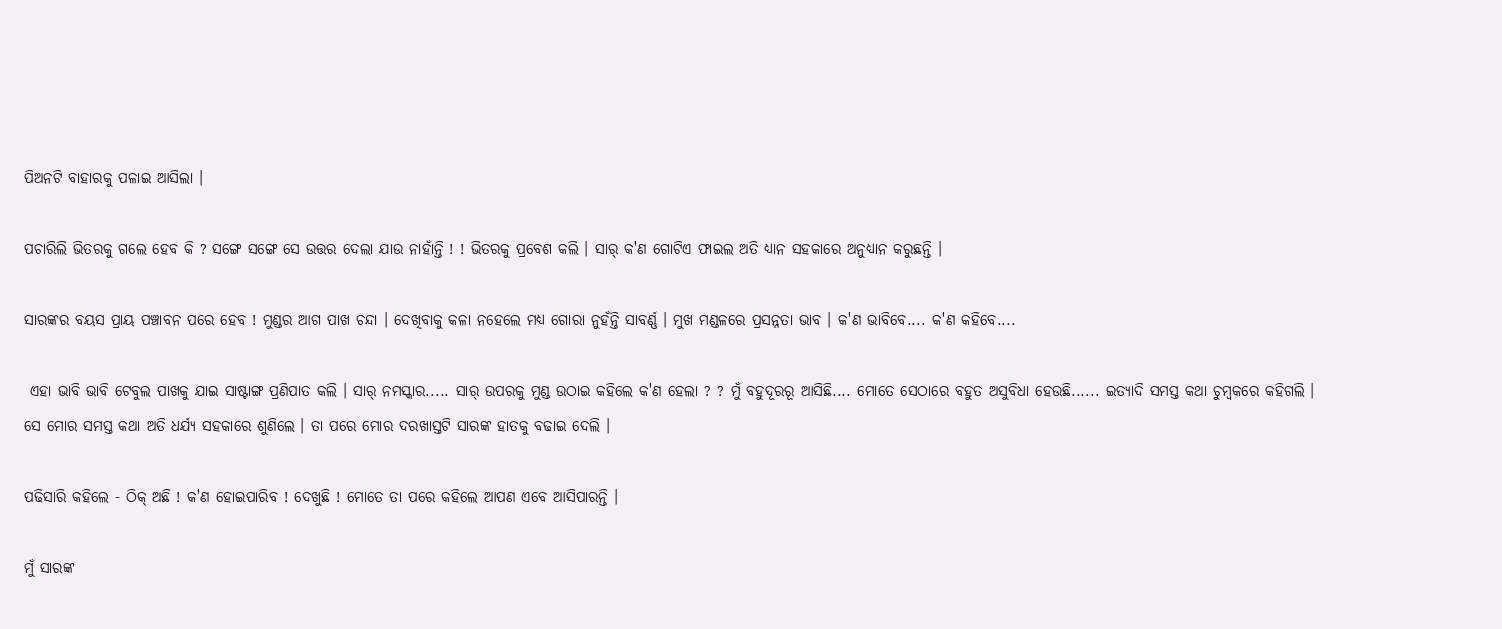ପିଅନଟି ବାହାରକୁ ପଳାଇ ଆସିଲା ।

ପଚାରିଲି ଭିତରକୁ ଗଲେ ହେବ କି ? ସଙ୍ଗେ ସଙ୍ଗେ ସେ ଉତ୍ତର ଦେଲା ଯାଉ ନାହାଁନ୍ତି ! ! ଭିତରକୁ ପ୍ରବେଶ କଲି । ସାର୍ କ'ଣ ଗୋଟିଏ ଫାଇଲ ଅତି ଧ୍ୟାନ ସହକାରେ ଅନୁଧ୍ୟାନ କରୁଛନ୍ତି ।

ସାରଙ୍କର ବୟସ ପ୍ରାୟ ପଞ୍ଚାବନ ପରେ ହେବ ! ମୁଣ୍ଡର ଆଗ ପାଖ ଚନ୍ଦା । ଦେଖିବାକୁ କଳା ନହେଲେ ମଧ୍ୟ ଗୋରା ନୁହଁନ୍ତି ସାବର୍ଣ୍ଣ । ମୁଖ ମଣ୍ଡଳରେ ପ୍ରସନ୍ନତା ଭାବ । କ'ଣ ଭାବିବେ.... କ'ଣ କହିବେ....

 ଏହା ଭାବି ଭାବି ଟେବୁଲ ପାଖକୁ ଯାଇ ସାଷ୍ଟାଙ୍ଗ ପ୍ରଣିପାତ କଲି । ସାର୍ ନମସ୍କାର..... ସାର୍ ଉପରକୁ ମୁଣ୍ଡ ଉଠାଇ କହିଲେ କ'ଣ ହେଲା ? ? ମୁଁ ବହୁଦୂରରୂ ଆସିଛି.... ମୋତେ ସେଠାରେ ବହୁତ ଅସୁବିଧା ହେଉଛି...... ଇତ୍ୟାଦି ସମସ୍ତ କଥା ଚୁମ୍ବକରେ କହିଗଲି । ସେ ମୋର ସମସ୍ତ କଥା ଅତି ଧର୍ଯ୍ୟ ସହକାରେ ଶୁଣିଲେ । ତା ପରେ ମୋର ଦରଖାସ୍ତଟି ସାରଙ୍କ ହାତକୁ ବଢାଇ ଦେଲି ।

ପଢିସାରି କହିଲେ - ଠିକ୍ ଅଛି ! କ'ଣ ହୋଇପାରିବ ! ଦେଖୁଛି ! ମୋତେ ତା ପରେ କହିଲେ ଆପଣ ଏବେ ଆସିପାରନ୍ତି ।

ମୁଁ ସାରଙ୍କ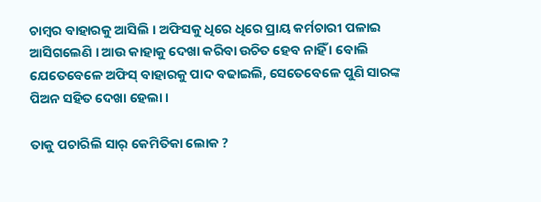ଚାମ୍ବର ବାହାରକୁ ଆସିଲି । ଅଫିସକୁ ଧିରେ ଧିରେ ପ୍ରାୟ କର୍ମଚାରୀ ପଳାଇ ଆସିଗଲେଣି । ଆଉ କାହାକୁ ଦେଖା କରିବା ଉଚିତ ହେବ ନାହିଁ । ବୋଲି ଯେତେବେଳେ ଅଫିସ୍ ବାହାରକୁ ପାଦ ବଢାଇଲି, ସେତେବେଳେ ପୁଣି ସାରଙ୍କ ପିଅନ ସହିତ ଦେଖା ହେଲା ।

ତାକୁ ପଚାରିଲି ସାର୍ କେମିତିକା ଲୋକ ?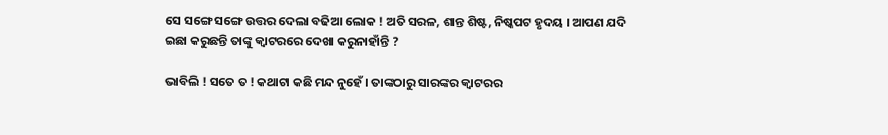ସେ ସଙ୍ଗେ ସଙ୍ଗେ ଉତ୍ତର ଦେଲା ବଢିଆ ଲୋକ ! ଅତି ସରଳ, ଶାନ୍ତ ଶିଷ୍ଟ, ନିଷ୍କପଟ ହୃଦୟ । ଆପଣ ଯଦି ଇଛା କରୁଛନ୍ତି ତାଙ୍କୁ କ୍ବାଟରରେ ଦେଖା କରୁନାହାଁନ୍ତି ?

ଭାବିଲି ! ସତେ ତ ! କଥାଟା କଛି ମନ୍ଦ ନୁହେଁ । ତାଙ୍କଠାରୁ ସାରଙ୍କର କ୍ବାଟରର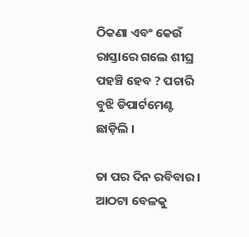ଠିକଣା ଏବଂ କେଉଁ ରାସ୍ତାରେ ଗଲେ ଶୀଘ୍ର ପହଞ୍ଚି ହେବ ? ପଚାରି ବୁଝି ଡିପାର୍ଟମେଣ୍ଟ ଛାଡ଼ିଲି ।

ତା ପର ଦିନ ରବିବାର । ଆଠଟା ବେଳକୁ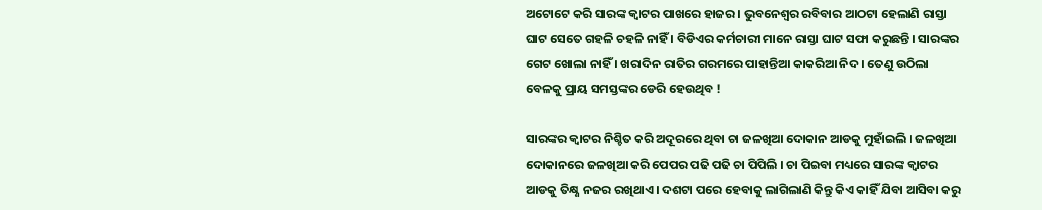ଅଟୋଟେ କରି ସାରଙ୍କ କ୍ବାଟର ପାଖରେ ହାଜର । ଭୁବନେଶ୍ବର ରବିବାର ଆଠଟା ହେଲାଣି ରାସ୍ତା ଘାଟ ସେତେ ଗହଳି ଚହଳି ନାହିଁ । ବିଡିଏର କର୍ମଚାରୀ ମାନେ ରାସ୍ତା ଘାଟ ସଫା କରୁଛନ୍ତି । ସାରଙ୍କର ଗେଟ ଖୋଲା ନାହିଁ । ଖରାଦିନ ରାତିର ଗରମରେ ପାହାନ୍ତିଆ କାକରିଆ ନିଦ । ତେଣୁ ଉଠିଲା ବେଳକୁ ପ୍ରାୟ ସମସ୍ତଙ୍କର ଡେରି ହେଉଥିବ !

ସାରଙ୍କର କ୍ବାଟର ନିଶ୍ଚିତ କରି ଅଦୂରରେ ଥିବା ଚା ଜଳଖିଆ ଦୋକାନ ଆଡକୁ ମୁହାଁଇଲି । ଜଳଖିଆ ଦୋକାନରେ ଜଳଖିଆ କରି ପେପର ପଢି ପଢି ଚା ପିପିଲି । ଚା ପିଇବା ମଧ୍ୟରେ ସାରଙ୍କ କ୍ବାଟର ଆଡକୁ ତିକ୍ଷ୍ଣ ନଜର ରଖିଥାଏ । ଦଶଟା ପରେ ହେବାକୁ ଲାଗିଲାଣି କିନ୍ତୁ କିଏ କାହିଁ ଯିବା ଆସିବା କରୁ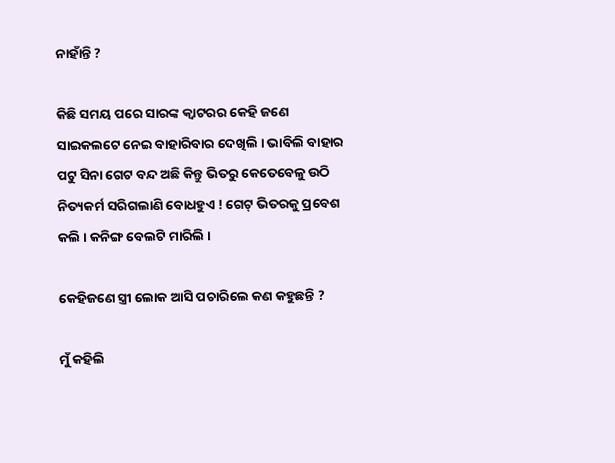ନାହାଁନ୍ତି ?

କିଛି ସମୟ ପରେ ସାରଙ୍କ କ୍ବାଟରର କେହି ଜଣେ ସାଇକଲଟେ ନେଇ ବାହାରିବାର ଦେଖିଲି । ଭାବିଲି ବାହାର ପଟୁ ସିନା ଗେଟ ବନ୍ଦ ଅଛି କିନ୍ତୁ ଭିତରୁ କେତେବେଳୁ ଉଠି ନିତ୍ୟକର୍ମ ସରିଗଲାଣି ବୋଧହୁଏ ! ଗେଟ୍ ଭିତରକୁ ପ୍ରବେଶ କଲି । କନିଙ୍ଗ ବେଲଟି ମାରିଲି ।

କେହିଜଣେ ସ୍ତ୍ରୀ ଲୋକ ଆସି ପଚାରିଲେ କଣ କହୁଛନ୍ତି ?

ମୁଁ କହିଲି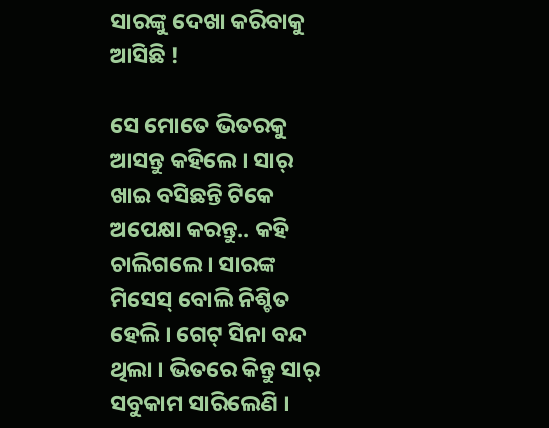ସାରଙ୍କୁ ଦେଖା କରିବାକୁ ଆସିଛି !

ସେ ମୋତେ ଭିତରକୁ ଆସନ୍ତୁ କହିଲେ । ସାର୍ ଖାଇ ବସିଛନ୍ତି ଟିକେ ଅପେକ୍ଷା କରନ୍ତୁ.. କହି ଚାଲିଗଲେ । ସାରଙ୍କ ମିସେସ୍ ବୋଲି ନିଶ୍ଚିତ ହେଲି । ଗେଟ୍ ସିନା ବନ୍ଦ ଥିଲା । ଭିତରେ କିନ୍ତୁ ସାର୍ ସବୁକାମ ସାରିଲେଣି ।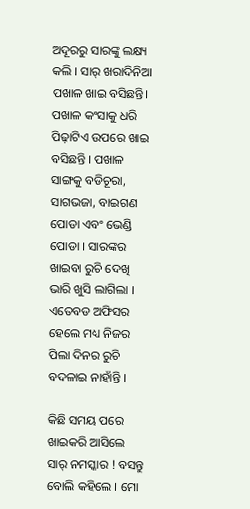ଅଦୂରରୁ ସାରଙ୍କୁ ଲକ୍ଷ୍ୟ କଲି । ସାର୍ ଖରାଦିନିଆ ପଖାଳ ଖାଇ ବସିଛନ୍ତି। ପଖାଳ କଂସାକୁ ଧରି ପିଢ଼ାଟିଏ ଉପରେ ଖାଇ ବସିଛନ୍ତି । ପଖାଳ ସାଙ୍ଗକୁ ବଡିଚୂରା, ସାଗଭଜା, ବାଇଗଣ ପୋଡା ଏବଂ ଭେଣ୍ଡି ପୋଡା । ସାରଙ୍କର ଖାଇବା ରୁଚି ଦେଖି ଭାରି ଖୁସି ଲାଗିଲା । ଏତେବଡ ଅଫିସର ହେଲେ ମଧ୍ୟ ନିଜର ପିଲା ଦିନର ରୁଚି ବଦଳାଇ ନାହାଁନ୍ତି ।

କିଛି ସମୟ ପରେ ଖାଇକରି ଆସିଲେ ସାର୍ ନମସ୍କାର ! ବସନ୍ତୁ ବୋଲି କହିଲେ । ମୋ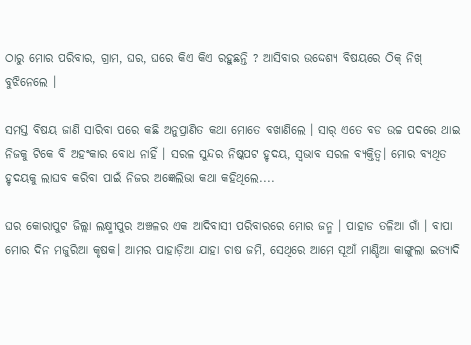ଠାରୁ ମୋର ପରିବାର, ଗ୍ରାମ, ଘର, ଘରେ କିଏ କିଏ ରହୁଛନ୍ତି ? ଆସିବାର ଉଦ୍ଦେଶ୍ଯ ବିଷୟରେ ଠିକ୍ ନିଖ୍ ବୁଝିନେଲେ ।

ସମସ୍ତ ବିଷୟ ଜାଣି ସାରିବା ପରେ କଛି ଅନୁପ୍ରାଣିତ କଥା ମୋତେ ବଖାଣିଲେ । ସାର୍ ଏତେ ବଡ ଉଚ୍ଚ ପଦରେ ଥାଇ ନିଜକୁ ଟିକେ ବି ଅହଂକାର ବୋଧ ନାହିଁ । ସରଳ ସୁନ୍ଦର ନିଷ୍କପଟ ହୃଦୟ, ସ୍ବଭାବ ସରଳ ବ୍ଯକ୍ତିତ୍ବ। ମୋର ବ୍ୟଥିତ ହୃଦୟକୁ ଲାଘବ କରିବା ପାଇଁ ନିଜର ଅଜ୍ଞେଲିଭା କଥା କହିଥିଲେ....

ଘର କୋରାପୁଟ ଜିଲ୍ଲା ଲକ୍ଷ୍ମୀପୁର ଅଞ୍ଚଳର ଏକ ଆଦିବାସୀ ପରିବାରରେ ମୋର ଜନ୍ମ । ପାହାଡ ତଳିଆ ଗାଁ । ବାପା ମୋର ଦିନ ମଜୁରିଆ କୃଷକ। ଆମର ପାହାଡ଼ିଆ ଯାହା ଚାଷ ଜମି, ସେଥିରେ ଆମେ ସୂଆଁ ମାଣ୍ଡିଆ କାଙ୍ଗୁଲା ଇତ୍ୟାଦି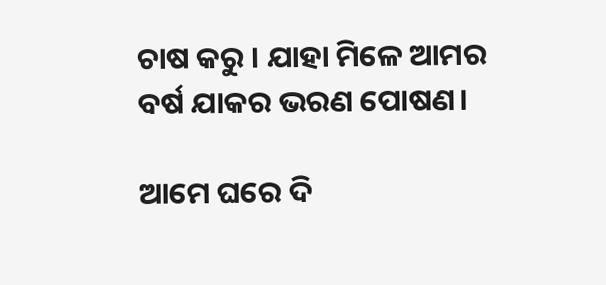ଚାଷ କରୁ । ଯାହା ମିଳେ ଆମର ବର୍ଷ ଯାକର ଭରଣ ପୋଷଣ।

ଆମେ ଘରେ ଦି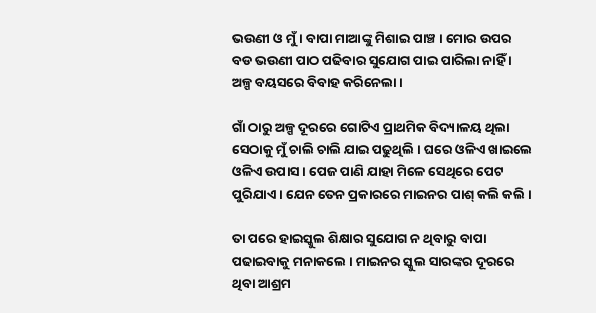ଭଉଣୀ ଓ ମୁଁ । ବାପା ମାଆଙ୍କୁ ମିଶାଇ ପାଞ୍ଚ । ମୋର ଉପର ବଡ ଭଉଣୀ ପାଠ ପଢିବାର ସୁଯୋଗ ପାଇ ପାରିଲା ନାହିଁ । ଅଳ୍ପ ବୟସରେ ବିବାହ କରିନେଲା ।

ଗାଁ ଠାରୁ ଅଳ୍ପ ଦୂରରେ ଗୋଟିଏ ପ୍ରାଥମିକ ବିଦ୍ୟାଳୟ ଥିଲା ସେଠାକୁ ମୁଁ ଚାଲି ଚାଲି ଯାଇ ପଢୁଥିଲି । ଘରେ ଓଳିଏ ଖାଇଲେ ଓଳିଏ ଉପାସ । ପେଜ ପାଣି ଯାହା ମିଳେ ସେଥିରେ ପେଟ ପୁରିଯାଏ । ଯେନ ତେନ ପ୍ରକାରରେ ମାଇନର ପାଶ୍ କଲି କଲି ।

ତା ପରେ ହାଇସ୍କୁଲ ଶିକ୍ଷାର ସୁଯୋଗ ନ ଥିବାରୁ ବାପା ପଢାଇବାକୁ ମନାକଲେ । ମାଇନର ସ୍କୁଲ ସାରଙ୍କର ଦୂରରେ ଥିବା ଆଶ୍ରମ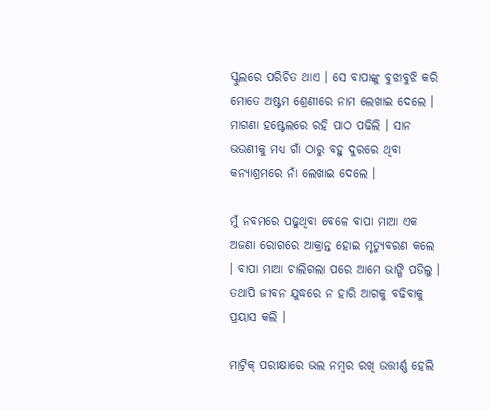ସ୍କୁଲରେ ପରିଚିତ ଥାଏ । ସେ ବାପାଙ୍କୁ ବୁଝାବୁଝି କରି ମୋତେ ଅଷ୍ଟମ ଶ୍ରେଣୀରେ ନାମ ଲେଖାଇ ଦେଲେ । ମାଗଣା ହଷ୍ଟେଲରେ ରହି ପାଠ ପଢିଲି । ସାନ ଭଉଣୀକୁ ମଧ୍ୟ ଗାଁ ଠାରୁ ବହୁ ଦୁରରେ ଥିବା କନ୍ୟାଶ୍ରମରେ ନାଁ ଲେଖାଇ ଦେଲେ ।

ମୁଁ ନବମରେ ପଢୁଥିବା ବେଳେ ବାପା ମାଆ ଏକ ଅଜଣା ରୋଗରେ ଆକ୍ରାନ୍ତ ହୋଇ ମୃତ୍ୟୁବରଣ କଲେ । ବାପା ମାଆ ଚାଲିଗଲା ପରେ ଆମେ ଭାଙ୍ଗି ପଡିଲୁ । ତଥାପି ଜୀବନ ଯୁଦ୍ଧରେ ନ ହାରି ଆଗକୁ ବଢିବାକୁ ପ୍ରୟାସ କଲି ।

ମାଟ୍ରିକ୍ ପରୀକ୍ଷାରେ ଭଲ ନମ୍ବର ରଖି ଉତ୍ତୀର୍ଣ୍ଣ ହେଲି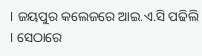। ଜୟପୁର କଲେଜରେ ଆଇ.ଏ.ସି ପଢିଲି । ସେଠାରେ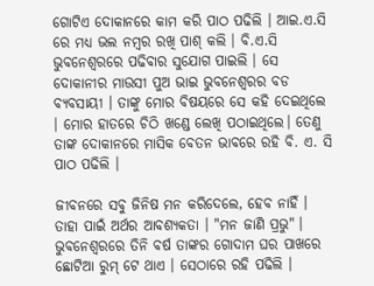ଗୋଟିଏ ଦୋକାନରେ କାମ କରି ପାଠ ପଢିଲି । ଆଇ.ଏ.ସି ରେ ମଧ୍ୟ ଭଲ ନମ୍ବର ରଖି ପାଶ୍ କଲି । ବି.ଏ.ସି ଭୁବନେଶ୍ବରରେ ପଢିବାର ସୁଯୋଗ ପାଇଲି । ସେ ଦୋକାନୀର ମାଉସୀ ପୁଅ ଭାଇ ଭୁବନେଶ୍ବରର ବଡ ବ୍ୟବସାୟୀ । ତାଙ୍କୁ ମୋର ବିଷୟରେ ସେ କହି ଦେଇଥିଲେ । ମୋର ହାତରେ ଚିଠି ଖଣ୍ଡେ ଲେଖି ପଠାଇଥିଲେ। ତେଣୁ ତାଙ୍କ ଦୋକାନରେ ମାସିକ ବେତନ ଭାବରେ ରହି ବି. ଏ. ସି ପାଠ ପଢିଲି ।

ଜୀବନରେ ସବୁ ଜିନିଷ ମନ କରିଦେଲେ, ହେବ ନାହିଁ । ତାହା ପାଇଁ ଅର୍ଥର ଆବଶ୍ୟକତା । "ମନ ଜାଣି ପ୍ରଭୁ" । ଭୁବନେଶ୍ଵରରେ ତିନି ବର୍ଷ ତାଙ୍କର ଗୋଦାମ ଘର ପାଖରେ ଛୋଟିଆ ରୁମ୍ ଟେ ଥାଏ । ସେଠାରେ ରହି ପଢିଲି ।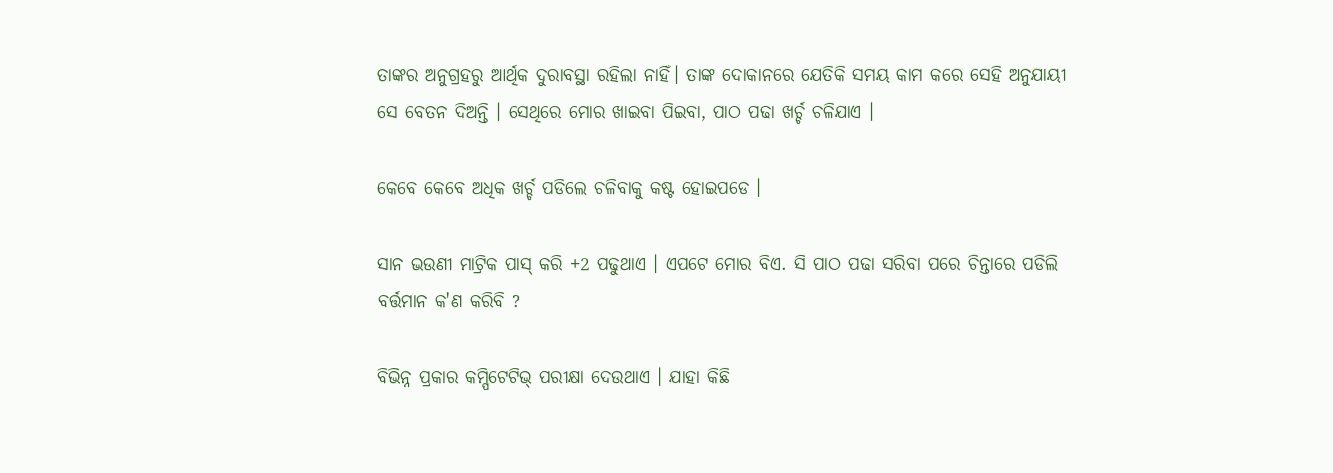ତାଙ୍କର ଅନୁଗ୍ରହରୁ ଆର୍ଥିକ ଦୁରାବସ୍ଥା ରହିଲା ନାହିଁ। ତାଙ୍କ ଦୋକାନରେ ଯେତିକି ସମୟ କାମ କରେ ସେହି ଅନୁଯାୟୀ ସେ ବେତନ ଦିଅନ୍ତି । ସେଥିରେ ମୋର ଖାଇବା ପିଇବା, ପାଠ ପଢା ଖର୍ଚ୍ଚ ଚଳିଯାଏ ।

କେବେ କେବେ ଅଧିକ ଖର୍ଚ୍ଚ ପଡିଲେ ଚଳିବାକୁ କଷ୍ଟ ହୋଇପଡେ ।

ସାନ ଭଉଣୀ ମାଟ୍ରିକ ପାସ୍ କରି +2 ପଢୁଥାଏ । ଏପଟେ ମୋର ବିଏ. ସି ପାଠ ପଢା ସରିବା ପରେ ଚିନ୍ତାରେ ପଡିଲି ବର୍ତ୍ତମାନ କ'ଣ କରିବି ?

ବିଭିନ୍ନ ପ୍ରକାର କମ୍ପିଟେଟିଭ୍ ପରୀକ୍ଷା ଦେଉଥାଏ । ଯାହା କିଛି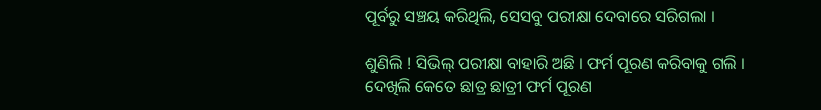ପୂର୍ବରୁ ସଞ୍ଚୟ କରିଥିଲି, ସେସବୁ ପରୀକ୍ଷା ଦେବାରେ ସରିଗଲା ।

ଶୁଣିଲି ! ସିଭିଲ୍ ପରୀକ୍ଷା ବାହାରି ଅଛି । ଫର୍ମ ପୂରଣ କରିବାକୁ ଗଲି । ଦେଖିଲି କେତେ ଛାତ୍ର ଛାତ୍ରୀ ଫର୍ମ ପୂରଣ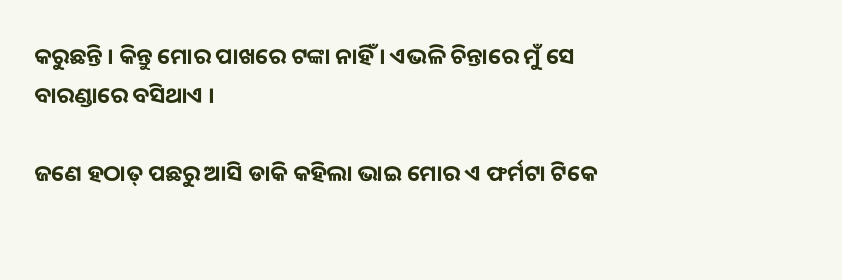କରୁଛନ୍ତି । କିନ୍ତୁ ମୋର ପାଖରେ ଟଙ୍କା ନାହିଁ । ଏଭଳି ଚିନ୍ତାରେ ମୁଁ ସେ ବାରଣ୍ଡାରେ ବସିଥାଏ ।

ଜଣେ ହଠାତ୍ ପଛରୁ ଆସି ଡାକି କହିଲା ଭାଇ ମୋର ଏ ଫର୍ମଟା ଟିକେ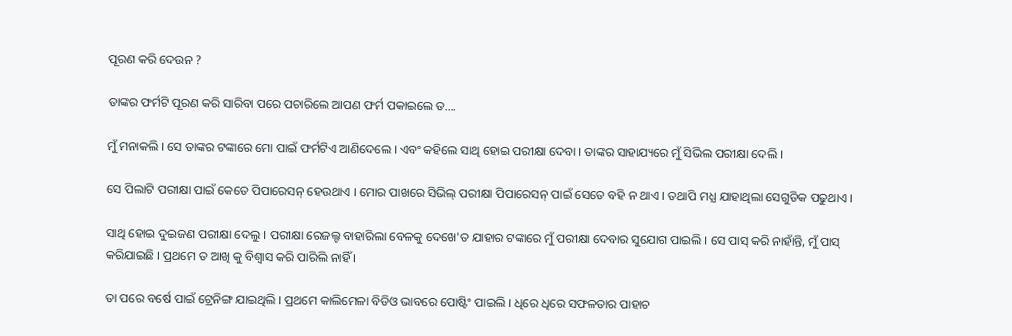ପୂରଣ କରି ଦେଉନ ?

ତାଙ୍କର ଫର୍ମଟି ପୂରଣ କରି ସାରିବା ପରେ ପଚାରିଲେ ଆପଣ ଫର୍ମ ପକାଇଲେ ତ....

ମୁଁ ମନାକଲି । ସେ ତାଙ୍କର ଟଙ୍କାରେ ମୋ ପାଇଁ ଫର୍ମଟିଏ ଆଣିଦେଲେ । ଏବଂ କହିଲେ ସାଥି ହୋଇ ପରୀକ୍ଷା ଦେବା । ତାଙ୍କର ସାହାଯ୍ୟରେ ମୁଁ ସିଭିଲ ପରୀକ୍ଷା ଦେଲି ।

ସେ ପିଲାଟି ପରୀକ୍ଷା ପାଇଁ କେତେ ପିପାରେସନ୍ ହେଉଥାଏ । ମୋର ପାଖରେ ସିଭିଲ୍ ପରୀକ୍ଷା ପିପାରେସନ୍ ପାଇଁ ସେତେ ବହି ନ ଥାଏ । ତଥାପି ମଧ୍ଯ ଯାହାଥିଲା ସେଗୁଡିକ ପଢୁଥାଏ ।

ସାଥି ହୋଇ ଦୁଇଜଣ ପରୀକ୍ଷା ଦେଲୁ । ପରୀକ୍ଷା ରେଜଲ୍ଟ ବାହାରିଲା ବେଳକୁ ଦେଖେ'ତ ଯାହାର ଟଙ୍କାରେ ମୁଁ ପରୀକ୍ଷା ଦେବାର ସୁଯୋଗ ପାଇଲି । ସେ ପାସ୍ କରି ନାହାଁନ୍ତି, ମୁଁ ପାସ୍ କରିଯାଇଛି । ପ୍ରଥମେ ତ ଆଖି କୁ ବିଶ୍ବାସ କରି ପାରିଲି ନାହିଁ ।

ତା ପରେ ବର୍ଷେ ପାଇଁ ଟ୍ରେନିଙ୍ଗ ଯାଇଥିଲି । ପ୍ରଥମେ କାଲିମେଳା ବିଡିଓ ଭାବରେ ପୋଷ୍ଟିଂ ପାଇଲି । ଧିରେ ଧିରେ ସଫଳତାର ପାହାଚ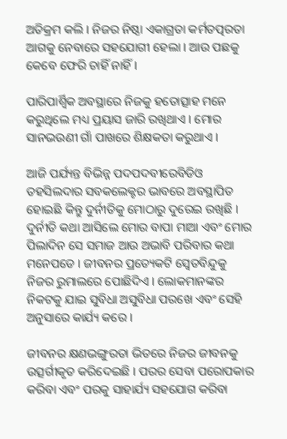ଅତିକ୍ରମ କଲି । ନିଜର ନିଷ୍ଠା ଏକାଗ୍ରତା କର୍ମତତ୍ପରତା ଆଗକୁ ନେବାରେ ସହଯୋଗୀ ହେଲା । ଆଉ ପଛକୁ କେବେ ଫେରି ଚାହିଁ ନାହିଁ ।

ପାରିପାର୍ଶ୍ବିକ ଅବସ୍ଥାରେ ନିଜକୁ ହତୋତ୍ସାହ ମନେ କରୁଥିଲେ ମଧ୍ୟ ପ୍ରୟାସ ଜାରି ରଖିଥାଏ । ମୋର ସାନଭଉଣୀ ଗାଁ ପାଖରେ ଶିକ୍ଷକତା କରୁଥାଏ ।

ଆଜି ପର୍ଯ୍ୟନ୍ତ ବିଭିନ୍ନ ପଦପଦବୀରେବିଡିଓ ତହସିଲଦାର ସବକଲେକ୍ଟର ଭାବରେ ଅବସ୍ଥାପିତ ହୋଇଛି କିନ୍ତୁ ଦୁର୍ନୀତିକୁ ମୋଠାରୁ ଦୁରେଇ ରଖିଛି । ଦୁର୍ନୀତି କଥା ଆସିଲେ ମୋର ବାପା ମାଆ ଏବଂ ମୋର ପିଲାଦିନ ସେ ସମାଜ ଆଉ ଅଭାବି ପରିବାର କଥା ମନେପଡେ । ଜୀବନର ପ୍ରତ୍ୟେକଟି ସ୍ବେତବିନ୍ଦୁକୁ ନିଜର ରୁମାଲରେ ପୋଛିଦିଏ । ଲୋକମାନଙ୍କର ନିକଟକୁ ଯାଇ ସୁବିଧା ଅସୁବିଧା ପରଖେ ଏବଂ ସେହି ଅନୁସାରେ କାର୍ଯ୍ୟ କରେ ।

ଜୀବନର କ୍ଷଣଭଙ୍ଗୁରତା ଭିତରେ ନିଜର ଜୀବନକୁ ଉତ୍ସର୍ଗୀକୃତ କରିଦେଇଛି । ପରର ସେବା ପରୋପକାର କରିବା ଏବଂ ପରକୁ ସାହାର୍ଯ୍ୟ ସହଯୋଗ କରିବା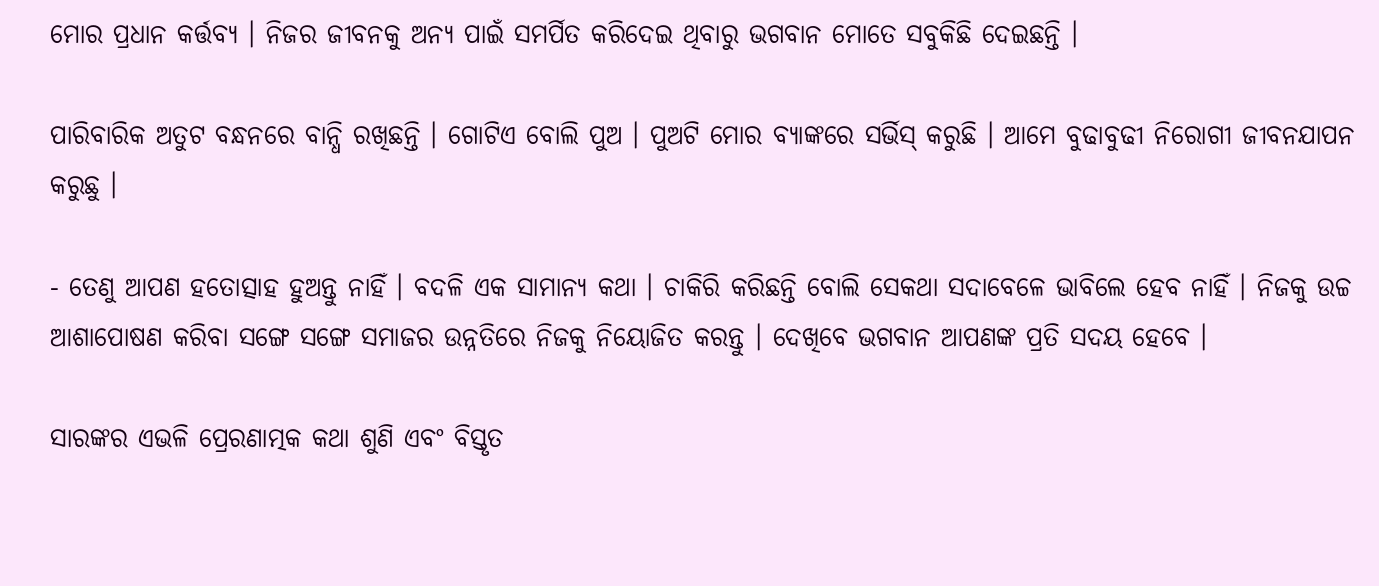ମୋର ପ୍ରଧାନ କର୍ତ୍ତବ୍ୟ । ନିଜର ଜୀବନକୁ ଅନ୍ୟ ପାଇଁ ସମର୍ପିତ କରିଦେଇ ଥିବାରୁ ଭଗବାନ ମୋତେ ସବୁକିଛି ଦେଇଛନ୍ତି ।

ପାରିବାରିକ ଅତୁଟ ବନ୍ଧନରେ ବାନ୍ଧି ରଖିଛନ୍ତି । ଗୋଟିଏ ବୋଲି ପୁଅ । ପୁଅଟି ମୋର ବ୍ୟାଙ୍କରେ ସର୍ଭିସ୍ କରୁଛି । ଆମେ ବୁଢାବୁଢୀ ନିରୋଗୀ ଜୀବନଯାପନ କରୁଛୁ ।

- ତେଣୁ ଆପଣ ହତୋତ୍ସାହ ହୁଅନ୍ତୁ ନାହିଁ । ବଦଳି ଏକ ସାମାନ୍ୟ କଥା । ଚାକିରି କରିଛନ୍ତି ବୋଲି ସେକଥା ସଦାବେଳେ ଭାବିଲେ ହେବ ନାହିଁ । ନିଜକୁ ଉଚ୍ଚ ଆଶାପୋଷଣ କରିବା ସଙ୍ଗେ ସଙ୍ଗେ ସମାଜର ଉନ୍ନତିରେ ନିଜକୁ ନିୟୋଜିତ କରନ୍ତୁ । ଦେଖିବେ ଭଗବାନ ଆପଣଙ୍କ ପ୍ରତି ସଦୟ ହେବେ ।

ସାରଙ୍କର ଏଭଳି ପ୍ରେରଣାତ୍ମକ କଥା ଶୁଣି ଏବଂ ବିସ୍ତୃତ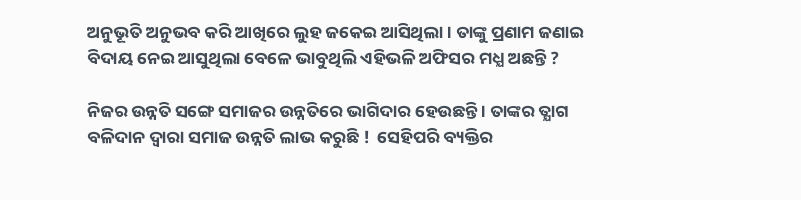ଅନୁଭୂତି ଅନୁଭବ କରି ଆଖିରେ ଲୁହ ଜକେଇ ଆସିଥିଲା । ତାଙ୍କୁ ପ୍ରଣାମ ଜଣାଇ ବିଦାୟ ନେଇ ଆସୁଥିଲା ବେଳେ ଭାବୁଥିଲି ଏହିଭଳି ଅଫିସର ମଧ୍ଯ ଅଛନ୍ତି ?

ନିଜର ଉନ୍ନତି ସଙ୍ଗେ ସମାଜର ଉନ୍ନତିରେ ଭାଗିଦାର ହେଉଛନ୍ତି । ତାଙ୍କର ତ୍ଯାଗ ବଳିଦାନ ଦ୍ବାରା ସମାଜ ଉନ୍ନତି ଲାଭ କରୁଛି !  ସେହିପରି ବ୍ୟକ୍ତିର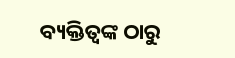ବ୍ୟକ୍ତିତ୍ବଙ୍କ ଠାରୁ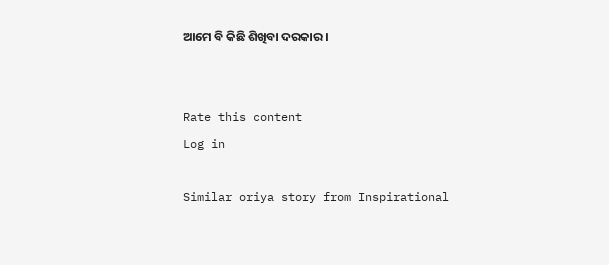ଆମେ ବି କିଛି ଶିଖିବା ଦରକାର ।


Rate this content
Log in

Similar oriya story from Inspirational